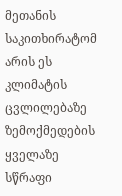მეთანის საკითხირატომ არის ეს კლიმატის ცვლილებაზე ზემოქმედების ყველაზე სწრაფი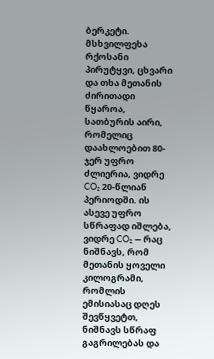ბერკეტი.
მსხვილფეხა რქოსანი პირუტყვი, ცხვარი და თხა მეთანის ძირითადი წყაროა, სათბურის აირი, რომელიც დაახლოებით 80-ჯერ უფრო ძლიერია, ვიდრე CO₂ 20-წლიან პერიოდში. ის ასევე უფრო სწრაფად იშლება, ვიდრე CO₂ — რაც ნიშნავს, რომ მეთანის ყოველი კილოგრამი, რომლის ემისიასაც დღეს შევწყვეტთ, ნიშნავს სწრაფ გაგრილებას და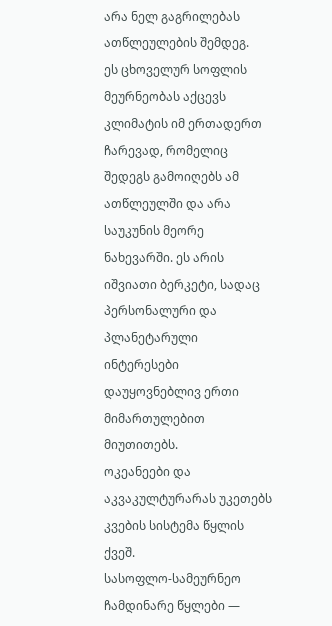არა ნელ გაგრილებას ათწლეულების შემდეგ.
ეს ცხოველურ სოფლის მეურნეობას აქცევს კლიმატის იმ ერთადერთ ჩარევად, რომელიც შედეგს გამოიღებს ამ ათწლეულში და არა საუკუნის მეორე ნახევარში. ეს არის იშვიათი ბერკეტი, სადაც პერსონალური და პლანეტარული ინტერესები დაუყოვნებლივ ერთი მიმართულებით მიუთითებს.
ოკეანეები და აკვაკულტურარას უკეთებს კვების სისტემა წყლის ქვეშ.
სასოფლო-სამეურნეო ჩამდინარე წყლები —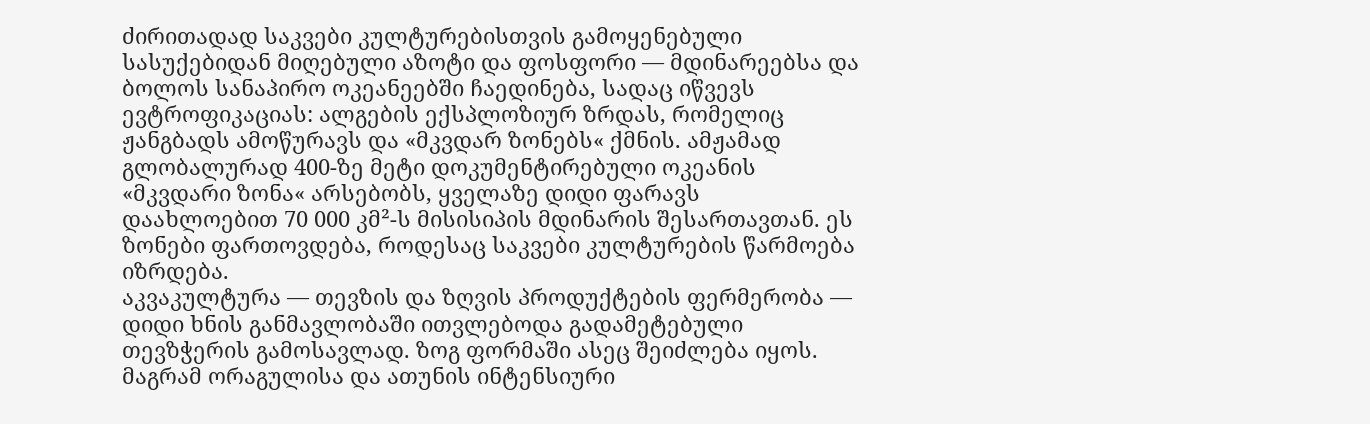ძირითადად საკვები კულტურებისთვის გამოყენებული სასუქებიდან მიღებული აზოტი და ფოსფორი — მდინარეებსა და ბოლოს სანაპირო ოკეანეებში ჩაედინება, სადაც იწვევს ევტროფიკაციას: ალგების ექსპლოზიურ ზრდას, რომელიც ჟანგბადს ამოწურავს და «მკვდარ ზონებს« ქმნის. ამჟამად გლობალურად 400-ზე მეტი დოკუმენტირებული ოკეანის «მკვდარი ზონა« არსებობს, ყველაზე დიდი ფარავს დაახლოებით 70 000 კმ²-ს მისისიპის მდინარის შესართავთან. ეს ზონები ფართოვდება, როდესაც საკვები კულტურების წარმოება იზრდება.
აკვაკულტურა — თევზის და ზღვის პროდუქტების ფერმერობა — დიდი ხნის განმავლობაში ითვლებოდა გადამეტებული თევზჭერის გამოსავლად. ზოგ ფორმაში ასეც შეიძლება იყოს. მაგრამ ორაგულისა და ათუნის ინტენსიური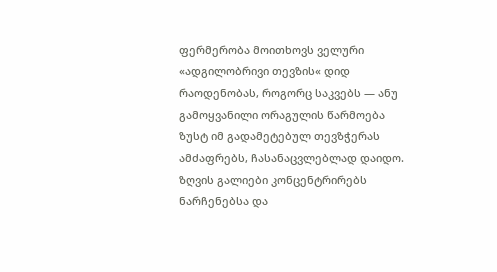ფერმერობა მოითხოვს ველური «ადგილობრივი თევზის« დიდ რაოდენობას, როგორც საკვებს — ანუ გამოყვანილი ორაგულის წარმოება ზუსტ იმ გადამეტებულ თევზჭერას ამძაფრებს, ჩასანაცვლებლად დაიდო. ზღვის გალიები კონცენტრირებს ნარჩენებსა და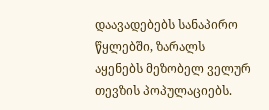დაავადებებს სანაპირო წყლებში, ზარალს აყენებს მეზობელ ველურ თევზის პოპულაციებს.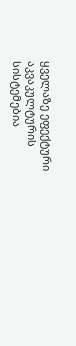ყველაზე ეფექტური აკვაკულტურის სისტემებია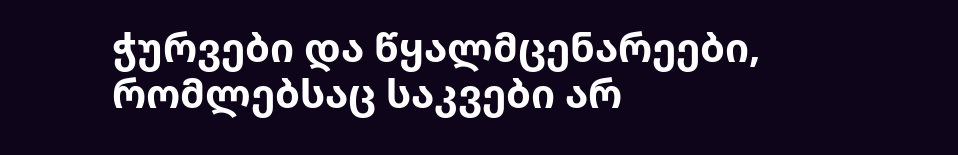ჭურვები და წყალმცენარეები, რომლებსაც საკვები არ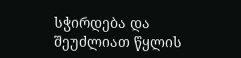სჭირდება და შეუძლიათ წყლის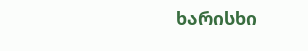ხარისხი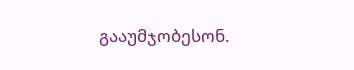გააუმჯობესონ.